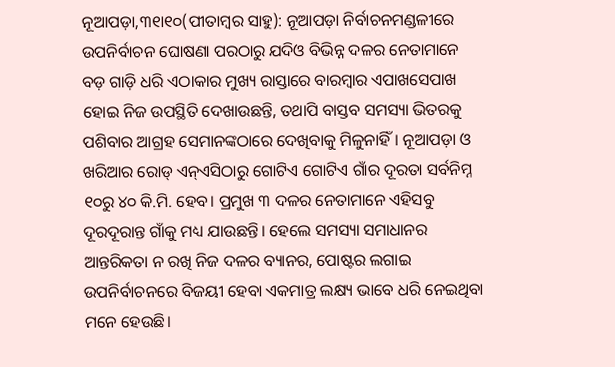ନୂଆପଡ଼ା,୩୧ା୧୦(ପୀତାମ୍ବର ସାହୁ): ନୂଆପଡ଼ା ନିର୍ବାଚନମଣ୍ଡଳୀରେ ଉପନିର୍ବାଚନ ଘୋଷଣା ପରଠାରୁ ଯଦିଓ ବିଭିନ୍ନ ଦଳର ନେତାମାନେ ବଡ଼ ଗାଡ଼ି ଧରି ଏଠାକାର ମୁଖ୍ୟ ରାସ୍ତାରେ ବାରମ୍ବାର ଏପାଖସେପାଖ ହୋଇ ନିଜ ଉପସ୍ଥିତି ଦେଖାଉଛନ୍ତି, ତଥାପି ବାସ୍ତବ ସମସ୍ୟା ଭିତରକୁ ପଶିବାର ଆଗ୍ରହ ସେମାନଙ୍କଠାରେ ଦେଖିବାକୁ ମିଳୁନାହିଁ। ନୂଆପଡ଼ା ଓ ଖରିଆର ରୋଡ୍ ଏନ୍ଏସିଠାରୁ ଗୋଟିଏ ଗୋଟିଏ ଗାଁର ଦୂରତା ସର୍ବନିମ୍ନ ୧୦ରୁ ୪୦ କି.ମି. ହେବ। ପ୍ରମୁଖ ୩ ଦଳର ନେତାମାନେ ଏହିସବୁ ଦୂରଦୂରାନ୍ତ ଗାଁକୁ ମଧ୍ୟ ଯାଉଛନ୍ତି। ହେଲେ ସମସ୍ୟା ସମାଧାନର ଆନ୍ତରିକତା ନ ରଖି ନିଜ ଦଳର ବ୍ୟାନର, ପୋଷ୍ଟର ଲଗାଇ ଉପନିର୍ବାଚନରେ ବିଜୟୀ ହେବା ଏକମାତ୍ର ଲକ୍ଷ୍ୟ ଭାବେ ଧରି ନେଇଥିବା ମନେ ହେଉଛି।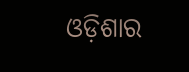ଓଡ଼ିଶାର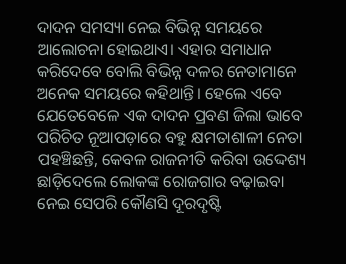ଦାଦନ ସମସ୍ୟା ନେଇ ବିଭିନ୍ନ ସମୟରେ ଆଲୋଚନା ହୋଇଥାଏ। ଏହାର ସମାଧାନ କରିଦେବେ ବୋଲି ବିଭିନ୍ନ ଦଳର ନେତାମାନେ ଅନେକ ସମୟରେ କହିଥାନ୍ତି। ହେଲେ ଏବେ ଯେତେବେଳେ ଏକ ଦାଦନ ପ୍ରବଣ ଜିଲା ଭାବେ ପରିଚିତ ନୂଆପଡ଼ାରେ ବହୁ କ୍ଷମତାଶାଳୀ ନେତା ପହଞ୍ଚିଛନ୍ତି, କେବଳ ରାଜନୀତି କରିବା ଉଦ୍ଦେଶ୍ୟ ଛାଡ଼ିଦେଲେ ଲୋକଙ୍କ ରୋଜଗାର ବଢ଼ାଇବା ନେଇ ସେପରି କୌଣସି ଦୂରଦୃଷ୍ଟି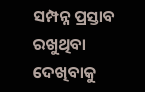ସମ୍ପନ୍ନ ପ୍ରସ୍ତାବ ରଖୁଥିବା ଦେଖିବାକୁ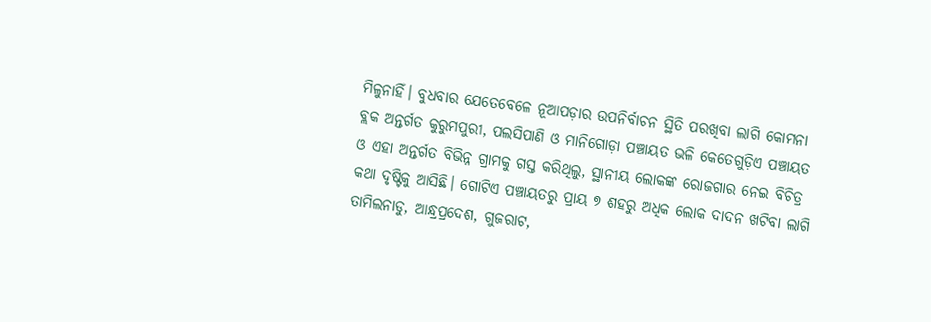ମିଳୁନାହିଁ। ବୁଧବାର ଯେତେବେଳେ ନୂଆପଡ଼ାର ଉପନିର୍ବାଚନ ସ୍ଥିତି ପରଖିବା ଲାଗି କୋମନା ବ୍ଲକ ଅନ୍ତର୍ଗତ କୁରୁମପୁରୀ, ପଲସିପାଣି ଓ ମାନିଗୋଡ଼ା ପଞ୍ଚାୟତ ଭଳି କେତେଗୁଡ଼ିଏ ପଞ୍ଚାୟତ ଓ ଏହା ଅନ୍ତର୍ଗତ ବିଭିନ୍ନ ଗ୍ରାମକୁ ଗସ୍ତ କରିଥିଲୁ, ସ୍ଥାନୀୟ ଲୋକଙ୍କ ରୋଜଗାର ନେଇ ବିଚିତ୍ର କଥା ଦୃଷ୍ଟିକୁ ଆସିଛି। ଗୋଟିଏ ପଞ୍ଚାୟତରୁ ପ୍ରାୟ ୭ ଶହରୁ ଅଧିକ ଲୋକ ଦାଦନ ଖଟିବା ଲାଗି ତାମିଲନାଡୁ, ଆନ୍ଧ୍ରପ୍ରଦେଶ, ଗୁଜରାଟ,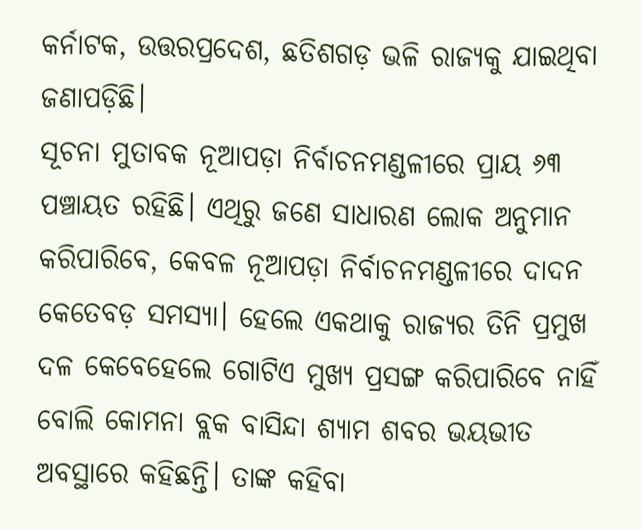କର୍ନାଟକ, ଉତ୍ତରପ୍ରଦେଶ, ଛତିଶଗଡ଼ ଭଳି ରାଜ୍ୟକୁ ଯାଇଥିବା ଜଣାପଡ଼ିଛି।
ସୂଚନା ମୁତାବକ ନୂଆପଡ଼ା ନିର୍ବାଚନମଣ୍ଡଳୀରେ ପ୍ରାୟ ୬୩ ପଞ୍ଚାୟତ ରହିଛି। ଏଥିରୁ ଜଣେ ସାଧାରଣ ଲୋକ ଅନୁମାନ କରିପାରିବେ, କେବଳ ନୂଆପଡ଼ା ନିର୍ବାଚନମଣ୍ଡଳୀରେ ଦାଦନ କେତେବଡ଼ ସମସ୍ୟା। ହେଲେ ଏକଥାକୁ ରାଜ୍ୟର ତିନି ପ୍ରମୁଖ ଦଳ କେବେହେଲେ ଗୋଟିଏ ମୁଖ୍ୟ ପ୍ରସଙ୍ଗ କରିପାରିବେ ନାହିଁ ବୋଲି କୋମନା ବ୍ଲକ ବାସିନ୍ଦା ଶ୍ୟାମ ଶବର ଭୟଭୀତ ଅବସ୍ଥାରେ କହିଛନ୍ତି। ତାଙ୍କ କହିବା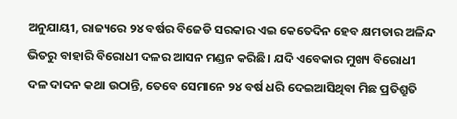ଅନୁଯାୟୀ, ରାଜ୍ୟରେ ୨୪ ବର୍ଷର ବିଜେଡି ସରକାର ଏଇ କେତେଦିନ ହେବ କ୍ଷମତାର ଅଳିନ୍ଦ ଭିତରୁ ବାହାରି ବିରୋଧୀ ଦଳର ଆସନ ମଣ୍ଡନ କରିଛି। ଯଦି ଏବେକାର ମୁଖ୍ୟ ବିରୋଧୀ ଦଳ ଦାଦନ କଥା ଉଠାନ୍ତି, ତେବେ ସେମାନେ ୨୪ ବର୍ଷ ଧରି ଦେଇଆସିଥିବା ମିଛ ପ୍ରତିଶ୍ରୁତି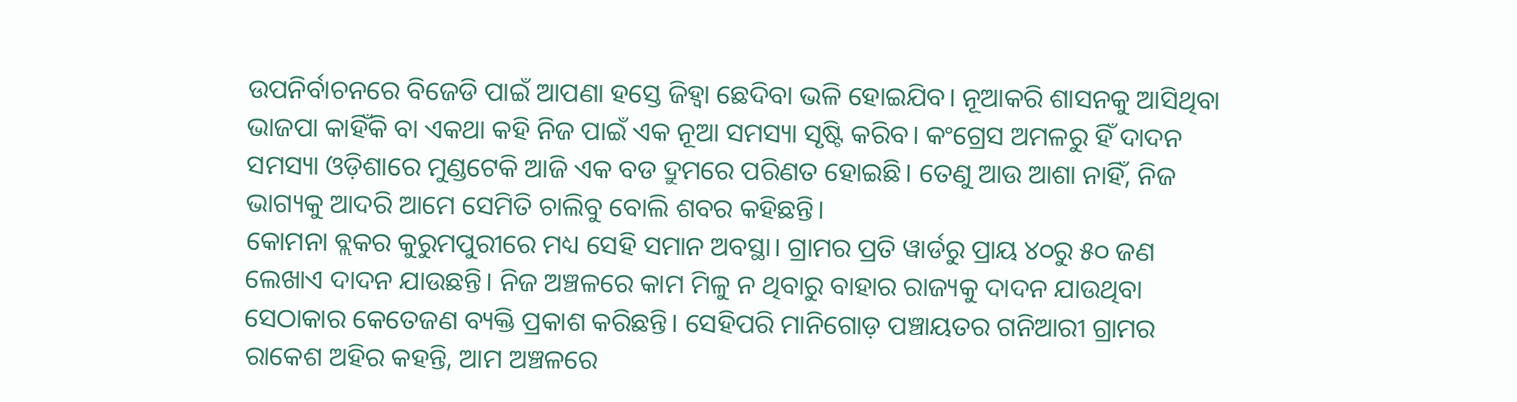ଉପନିର୍ବାଚନରେ ବିଜେଡି ପାଇଁ ଆପଣା ହସ୍ତେ ଜିହ୍ବା ଛେଦିବା ଭଳି ହୋଇଯିବ। ନୂଆକରି ଶାସନକୁ ଆସିଥିବା ଭାଜପା କାହିଁକି ବା ଏକଥା କହି ନିଜ ପାଇଁ ଏକ ନୂଆ ସମସ୍ୟା ସୃଷ୍ଟି କରିବ। କଂଗ୍ରେସ ଅମଳରୁ ହିଁ ଦାଦନ ସମସ୍ୟା ଓଡ଼ିଶାରେ ମୁଣ୍ଡଟେକି ଆଜି ଏକ ବଡ ଦ୍ରୁମରେ ପରିଣତ ହୋଇଛି। ତେଣୁ ଆଉ ଆଶା ନାହିଁ, ନିଜ ଭାଗ୍ୟକୁ ଆଦରି ଆମେ ସେମିତି ଚାଲିବୁ ବୋଲି ଶବର କହିଛନ୍ତି।
କୋମନା ବ୍ଲକର କୁରୁମପୁରୀରେ ମଧ୍ୟ ସେହି ସମାନ ଅବସ୍ଥା। ଗ୍ରାମର ପ୍ରତି ୱାର୍ଡରୁ ପ୍ରାୟ ୪୦ରୁ ୫୦ ଜଣ ଲେଖାଏ ଦାଦନ ଯାଉଛନ୍ତି। ନିଜ ଅଞ୍ଚଳରେ କାମ ମିଳୁ ନ ଥିବାରୁ ବାହାର ରାଜ୍ୟକୁ ଦାଦନ ଯାଉଥିବା ସେଠାକାର କେତେଜଣ ବ୍ୟକ୍ତି ପ୍ରକାଶ କରିଛନ୍ତି। ସେହିପରି ମାନିଗୋଡ଼ ପଞ୍ଚାୟତର ଗନିଆରୀ ଗ୍ରାମର ରାକେଶ ଅହିର କହନ୍ତି, ଆମ ଅଞ୍ଚଳରେ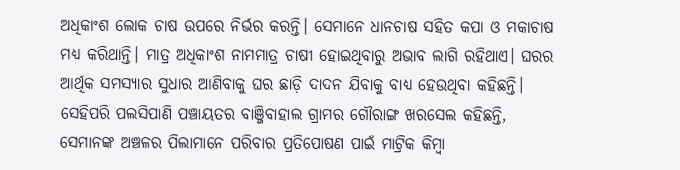ଅଧିକାଂଶ ଲୋକ ଚାଷ ଉପରେ ନିର୍ଭର କରନ୍ତି। ସେମାନେ ଧାନଚାଷ ସହିତ କପା ଓ ମକାଚାଷ ମଧ୍ୟ କରିଥାନ୍ତି। ମାତ୍ର ଅଧିକାଂଶ ନାମମାତ୍ର ଚାଷୀ ହୋଇଥିବାରୁ ଅଭାବ ଲାଗି ରହିଥାଏ। ଘରର ଆର୍ଥିକ ସମସ୍ୟାର ସୁଧାର ଆଣିବାକୁ ଘର ଛାଡ଼ି ଦାଦନ ଯିବାକୁ ବାଧ୍ୟ ହେଉଥିବା କହିଛନ୍ତି। ସେହିପରି ପଲସିପାଣି ପଞ୍ଚାୟତର ବାଞ୍ଜିବାହାଲ ଗ୍ରାମର ଗୌରାଙ୍ଗ ଖରସେଲ କହିଛନ୍ତି, ସେମାନଙ୍କ ଅଞ୍ଚଳର ପିଲାମାନେ ପରିବାର ପ୍ରତିପୋଷଣ ପାଇଁ ମାଟ୍ରିକ କିମ୍ବା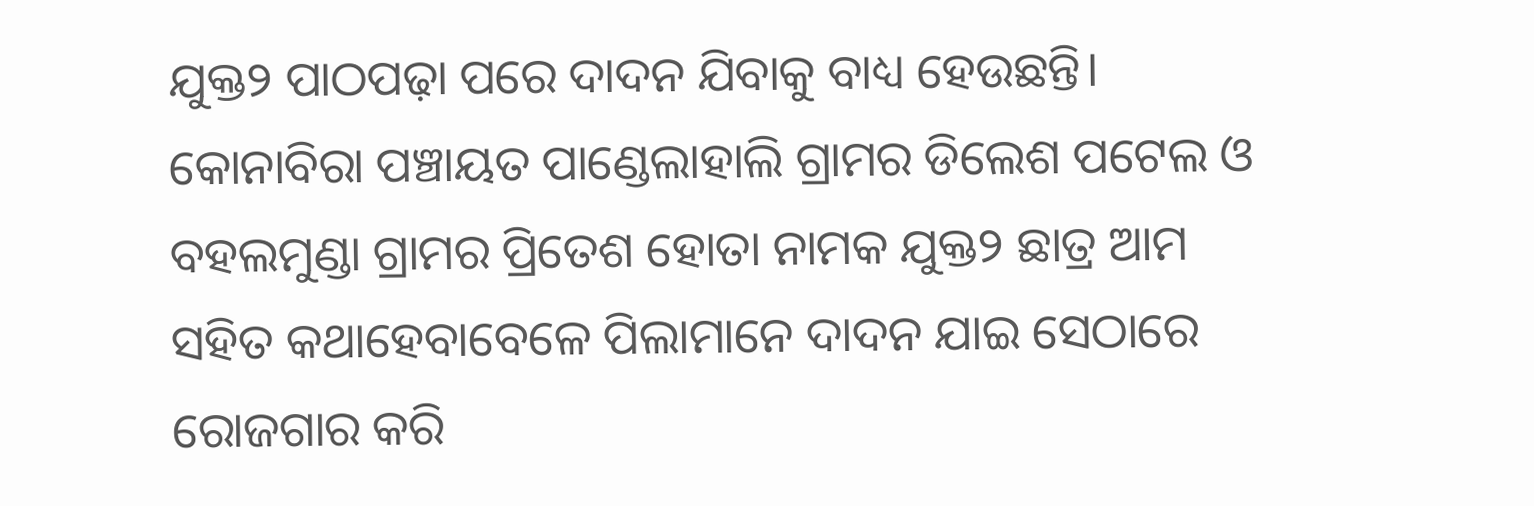ଯୁକ୍ତ୨ ପାଠପଢ଼ା ପରେ ଦାଦନ ଯିବାକୁ ବାଧ୍ୟ ହେଉଛନ୍ତି। କୋନାବିରା ପଞ୍ଚାୟତ ପାଣ୍ଡେଲାହାଲି ଗ୍ରାମର ଡିଲେଶ ପଟେଲ ଓ ବହଲମୁଣ୍ଡା ଗ୍ରାମର ପ୍ରିତେଶ ହୋତା ନାମକ ଯୁକ୍ତ୨ ଛାତ୍ର ଆମ ସହିତ କଥାହେବାବେଳେ ପିଲାମାନେ ଦାଦନ ଯାଇ ସେଠାରେ ରୋଜଗାର କରି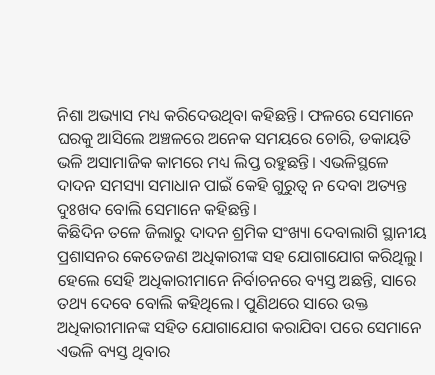ନିଶା ଅଭ୍ୟାସ ମଧ୍ୟ କରିଦେଉଥିବା କହିଛନ୍ତି। ଫଳରେ ସେମାନେ ଘରକୁ ଆସିଲେ ଅଞ୍ଚଳରେ ଅନେକ ସମୟରେ ଚୋରି, ଡକାୟତି ଭଳି ଅସାମାଜିକ କାମରେ ମଧ୍ୟ ଲିପ୍ତ ରହୁଛନ୍ତି। ଏଭଳିସ୍ଥଳେ ଦାଦନ ସମସ୍ୟା ସମାଧାନ ପାଇଁ କେହି ଗୁରୁତ୍ୱ ନ ଦେବା ଅତ୍ୟନ୍ତ ଦୁଃଖଦ ବୋଲି ସେମାନେ କହିଛନ୍ତି।
କିଛିଦିନ ତଳେ ଜିଲାରୁ ଦାଦନ ଶ୍ରମିକ ସଂଖ୍ୟା ଦେବାଲାଗି ସ୍ଥାନୀୟ ପ୍ରଶାସନର କେତେଜଣ ଅଧିକାରୀଙ୍କ ସହ ଯୋଗାଯୋଗ କରିଥିଲୁ। ହେଲେ ସେହି ଅଧିକାରୀମାନେ ନିର୍ବାଚନରେ ବ୍ୟସ୍ତ ଅଛନ୍ତି, ସାରେ ତଥ୍ୟ ଦେବେ ବୋଲି କହିଥିଲେ। ପୁଣିଥରେ ସାରେ ଉକ୍ତ ଅଧିକାରୀମାନଙ୍କ ସହିତ ଯୋଗାଯୋଗ କରାଯିବା ପରେ ସେମାନେ ଏଭଳି ବ୍ୟସ୍ତ ଥିବାର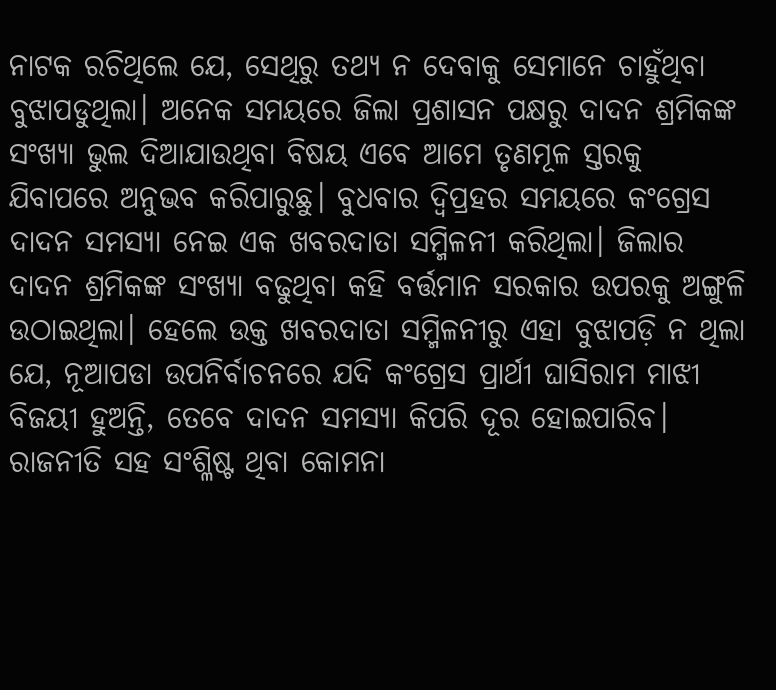ନାଟକ ରଚିଥିଲେ ଯେ, ସେଥିରୁ ତଥ୍ୟ ନ ଦେବାକୁ ସେମାନେ ଚାହୁଁଥିବା ବୁଝାପଡୁଥିଲା। ଅନେକ ସମୟରେ ଜିଲା ପ୍ରଶାସନ ପକ୍ଷରୁ ଦାଦନ ଶ୍ରମିକଙ୍କ ସଂଖ୍ୟା ଭୁଲ ଦିଆଯାଉଥିବା ବିଷୟ ଏବେ ଆମେ ତୃଣମୂଳ ସ୍ତରକୁ ଯିବାପରେ ଅନୁଭବ କରିପାରୁଛୁ। ବୁଧବାର ଦ୍ୱିପ୍ରହର ସମୟରେ କଂଗ୍ରେସ ଦାଦନ ସମସ୍ୟା ନେଇ ଏକ ଖବରଦାତା ସମ୍ମିଳନୀ କରିଥିଲା। ଜିଲାର ଦାଦନ ଶ୍ରମିକଙ୍କ ସଂଖ୍ୟା ବଢୁଥିବା କହି ବର୍ତ୍ତମାନ ସରକାର ଉପରକୁ ଅଙ୍ଗୁଳି ଉଠାଇଥିଲା। ହେଲେ ଉକ୍ତ ଖବରଦାତା ସମ୍ମିଳନୀରୁ ଏହା ବୁଝାପଡ଼ି ନ ଥିଲା ଯେ, ନୂଆପଡା ଉପନିର୍ବାଚନରେ ଯଦି କଂଗ୍ରେସ ପ୍ରାର୍ଥୀ ଘାସିରାମ ମାଝୀ ବିଜୟୀ ହୁଅନ୍ତି, ତେବେ ଦାଦନ ସମସ୍ୟା କିପରି ଦୂର ହୋଇପାରିବ। ରାଜନୀତି ସହ ସଂଶ୍ଳିଷ୍ଟ ଥିବା କୋମନା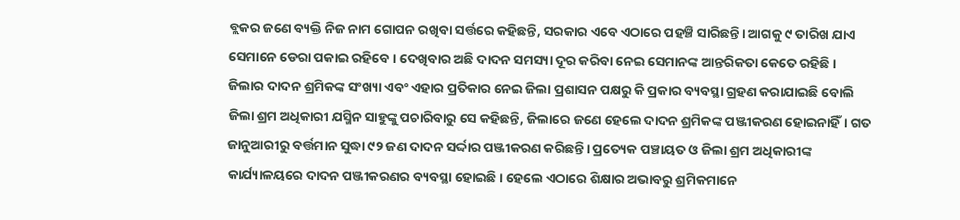ବ୍ଲକର ଜଣେ ବ୍ୟକ୍ତି ନିଜ ନାମ ଗୋପନ ରଖିବା ସର୍ତ୍ତରେ କହିଛନ୍ତି, ସରକାର ଏବେ ଏଠାରେ ପହଞ୍ଚି ସାରିଛନ୍ତି। ଆଗକୁ ୯ ତାରିଖ ଯାଏ ସେମାନେ ଡେରା ପକାଇ ରହିବେ। ଦେଖିବାର ଅଛି ଦାଦନ ସମସ୍ୟା ଦୂର କରିବା ନେଇ ସେମାନଙ୍କ ଆନ୍ତରିକତା କେତେ ରହିଛି।
ଜିଲାର ଦାଦନ ଶ୍ରମିକଙ୍କ ସଂଖ୍ୟା ଏବଂ ଏହାର ପ୍ରତିକାର ନେଇ ଜିଲା ପ୍ରଶାସନ ପକ୍ଷରୁ କି ପ୍ରକାର ବ୍ୟବସ୍ଥା ଗ୍ରହଣ କରାଯାଇଛି ବୋଲି ଜିଲା ଶ୍ରମ ଅଧିକାରୀ ଯସ୍ମିନ ସାହୁଙ୍କୁ ପଚାରିବାରୁ ସେ କହିଛନ୍ତି, ଜିଲାରେ ଜଣେ ହେଲେ ଦାଦନ ଶ୍ରମିକଙ୍କ ପଞ୍ଜୀକରଣ ହୋଇନାହିଁ। ଗତ ଜାନୁଆରୀରୁ ବର୍ତ୍ତମାନ ସୁଦ୍ଧା ୯୨ ଜଣ ଦାଦନ ସର୍ଦ୍ଦାର ପଞ୍ଜୀକରଣ କରିଛନ୍ତି। ପ୍ରତ୍ୟେକ ପଞ୍ଚାୟତ ଓ ଜିଲା ଶ୍ରମ ଅଧିକାରୀଙ୍କ କାର୍ଯ୍ୟାଳୟରେ ଦାଦନ ପଞ୍ଜୀକରଣର ବ୍ୟବସ୍ଥା ହୋଇଛି। ହେଲେ ଏଠାରେ ଶିକ୍ଷାର ଅଭାବରୁ ଶ୍ରମିକମାନେ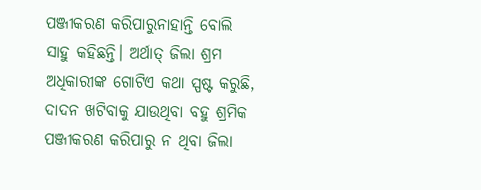ପଞ୍ଜୀକରଣ କରିପାରୁନାହାନ୍ତି ବୋଲି ସାହୁ କହିଛନ୍ତି। ଅର୍ଥାତ୍ ଜିଲା ଶ୍ରମ ଅଧିକାରୀଙ୍କ ଗୋଟିଏ କଥା ସ୍ପଷ୍ଟ କରୁଛି, ଦାଦନ ଖଟିବାକୁ ଯାଉଥିବା ବହୁ ଶ୍ରମିକ ପଞ୍ଜୀକରଣ କରିପାରୁ ନ ଥିବା ଜିଲା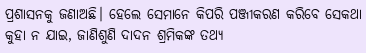ପ୍ରଶାସନକୁ ଜଣାଅଛି। ହେଲେ ସେମାନେ କିପରି ପଞ୍ଜୀକରଣ କରିବେ ସେକଥା କୁହା ନ ଯାଇ, ଜାଣିଶୁଣି ଦାଦନ ଶ୍ରମିକଙ୍କ ତଥ୍ୟ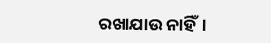ରଖାଯାଉ ନାହିଁ।